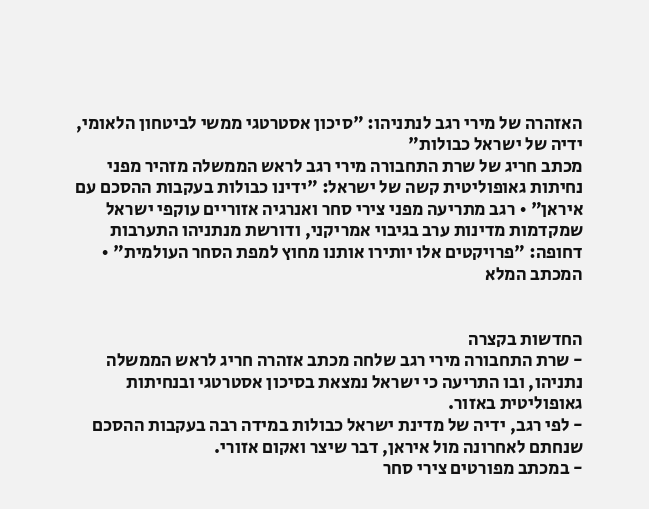האזהרה של מירי רגב לנתניהו: "סיכון אסטרטגי ממשי לביטחון הלאומי, ידיה של ישראל כבולות"
מכתב חריג של שרת התחבורה מירי רגב לראש הממשלה מזהיר מפני נחיתות גאופוליטית קשה של ישראל: "ידינו כבולות בעקבות ההסכם עם איראן" • רגב מתריעה מפני צירי סחר ואנרגיה אזוריים עוקפי ישראל שמקדמות מדינות ערב בגיבוי אמריקני, ודורשת מנתניהו התערבות דחופה: "פרויקטים אלו יותירו אותנו מחוץ למפת הסחר העולמית" • המכתב המלא


החדשות בקצרה
- שרת התחבורה מירי רגב שלחה מכתב אזהרה חריג לראש הממשלה נתניהו, ובו התריעה כי ישראל נמצאת בסיכון אסטרטגי ובנחיתות גאופוליטית באזור.
- לפי רגב, ידיה של מדינת ישראל כבולות במידה רבה בעקבות ההסכם שנחתם לאחרונה מול איראן, דבר שיצר ואקום אזורי.
- במכתב מפורטים צירי סחר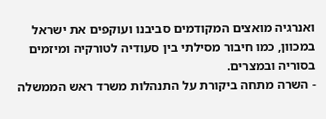ואנרגיה מואצים המקודמים סביבנו ועוקפים את ישראל במכוון, כמו חיבור מסילתי בין סעודיה לטורקיה ומיזמים בסוריה ובמצרים.
- השרה מתחה ביקורת על התנהלות משרד ראש הממשלה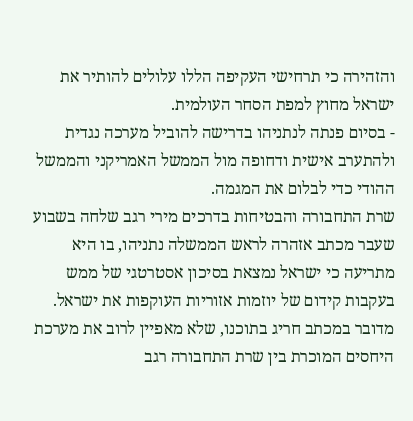והזהירה כי תרחישי העקיפה הללו עלולים להותיר את ישראל מחוץ למפת הסחר העולמית.
- בסיום פנתה לנתניהו בדרישה להוביל מערכה נגדית ולהתערב אישית ודחופה מול הממשל האמריקני והממשל ההודי כדי לבלום את המגמה.
שרת התחבורה והבטיחות בדרכים מירי רגב שלחה בשבוע שעבר מכתב אזהרה לראש הממשלה נתניהו, בו היא מתריעה כי ישראל נמצאת בסיכון אסטרטגי של ממש בעקבות קידום של יוזמות אזוריות העוקפות את ישראל.
מדובר במכתב חריג בתוכנו, שלא מאפיין לרוב את מערכת היחסים המוכרת בין שרת התחבורה רגב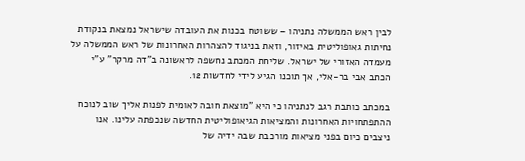לבין ראש הממשלה נתניהו – ששוטח בכנות את העובדה שישראל נמצאת בנקודת נחיתות גאופוליטית באיזור, וזאת בניגוד להצהרות האחרונות של ראש הממשלה על מעמדה האזורי של ישראל. שליחת המכתב נחשפה לראשונה ב"דה מרקר" ע"י הכתב אבי בר-אלי, אך תוכנו הגיע לידי לחדשות 12.

במכתב כותבת רגב לנתניהו כי היא "מוצאת חובה לאומית לפנות אליך שוב לנוכח ההתפתחויות האחרונות והמציאות הגיאופוליטית החדשה שנכפתה עלינו. אנו ניצבים כיום בפני מציאות מורכבת שבה ידיה של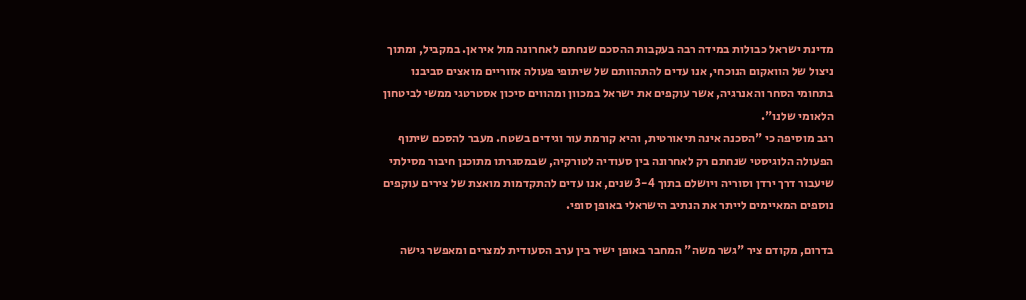מדינת ישראל כבולות במידה רבה בעקבות ההסכם שנחתם לאחרונה מול איראן. במקביל, ומתוך ניצול של הוואקום הנוכחי, אנו עדים להתהוותם של שיתופי פעולה אזוריים מואצים סביבנו בתחומי הסחר והאנרגיה, אשר עוקפים את ישראל במכוון ומהווים סיכון אסטרטגי ממשי לביטחון הלאומי שלנו".
רגב מוסיפה כי "הסכנה אינה תיאורטית, והיא קורמת עור וגידים בשטח. מעבר להסכם שיתוף הפעולה הלוגיסטי שנחתם רק לאחרונה בין סעודיה לטורקיה, שבמסגרתו מתוכנן חיבור מסילתי שיעבור דרך ירדן וסוריה ויושלם בתוך 3-4 שנים, אנו עדים להתקדמות מואצת של צירים עוקפים נוספים המאיימים לייתר את הנתיב הישראלי באופן סופי.

בדרום, מקודם ציר "גשר משה" המחבר באופן ישיר בין ערב הסעודית למצרים ומאפשר גישה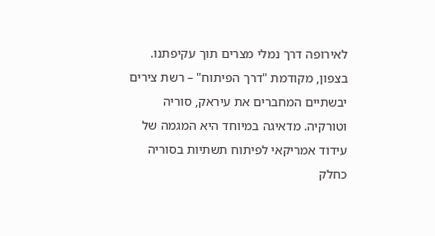לאירופה דרך נמלי מצרים תוך עקיפתנו. בצפון, מקודמת "דרך הפיתוח" – רשת צירים יבשתיים המחברים את עיראק, סוריה וטורקיה. מדאיגה במיוחד היא המגמה של עידוד אמריקאי לפיתוח תשתיות בסוריה כחלק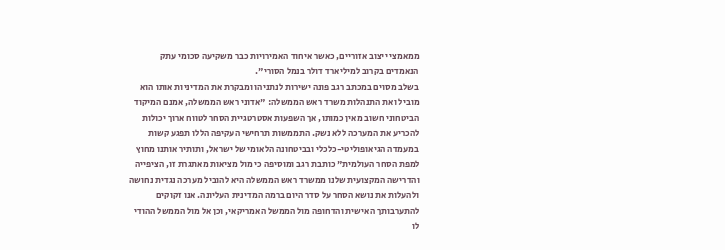ממאמצי ייצוב אזוריים, כאשר איחוד האמירויות כבר משקיעה סכומי עתק הנאמדים בקרוב למיליארד דולר בנמל הסורי".
בשלב מסוים במכתב רגב פונה ישירות לנתניהו ומבקרת את המדיניות אותו הוא מוביל ואת התנהלות משרד ראש הממשלה: "אדוני ראש הממשלה, אמנם המיקוד הביטחוני חשוב מאין כמותו, אך השפעות אסטרטגיית הסחר לטווח ארוך יכולות להכריע את המערכה ללא נשק. התממשות תרחישי העקיפה הללו תפגע קשות במעמדה הגיאופוליטי-כלכלי ובביטחונה הלאומי של ישראל, ותותיר אותנו מחוץ למפת הסחר העולמית" כותבת רגב ומוסיפה כי מול מציאות מאתגרת זו, הציפייה והדרישה המקצועית שלנו ממשרד ראש הממשלה היא להוביל מערכה נגדית נחושה ולהעלות את נושא הסחר על סדר היום ברמה המדינית העליונה. אנו זקוקים להתערבותך האישית והדחופה מול הממשל האמריקאי, וכן אל מול הממשל ההודי לו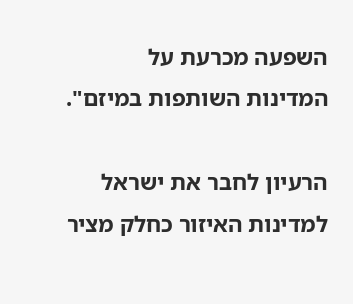השפעה מכרעת על המדינות השותפות במיזם".

הרעיון לחבר את ישראל למדינות האיזור כחלק מציר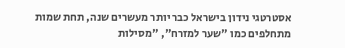אסטרטגי נידון בישראל כבר יותר מעשרים שנה, תחת שמות מתחלפים כמו "שער למזרח", "מסילות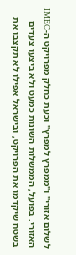לשלום אזורי" ו"ממפרץ למפרץ" וכעת כחלק מפרויקט ה-IMEC האזורי. בפועל, הממשלות השונות כמעט ולא ביצעו צעדים בשטח שיקדמו את הפרויקט, ובישראל אפילו לא תקצבו את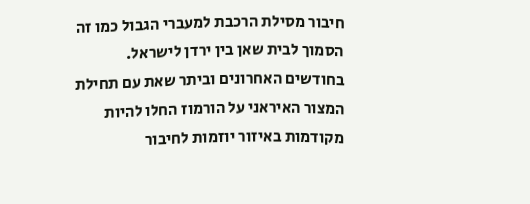חיבור מסילת הרכבת למעברי הגבול כמו זה הסמוך לבית שאן בין ירדן לישראל.
בחודשים האחרונים וביתר שאת עם תחילת המצור האיראני על הורמוז החלו להיות מקודמות באיזור יוזמות לחיבור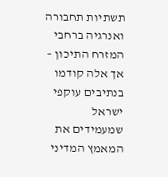תשתיות תחבורה ואנרגיה ברחבי המזרח התיכון – אך אלה קודמו בנתיבים עוקפי ישראל שמעמידים את המאמץ המדיני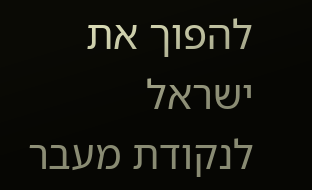להפוך את ישראל לנקודת מעבר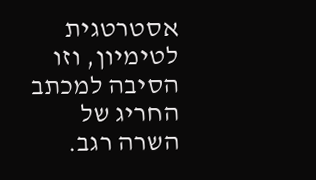אסטרטגית לטימיון, וזו הסיבה למכתב החריג של השרה רגב.